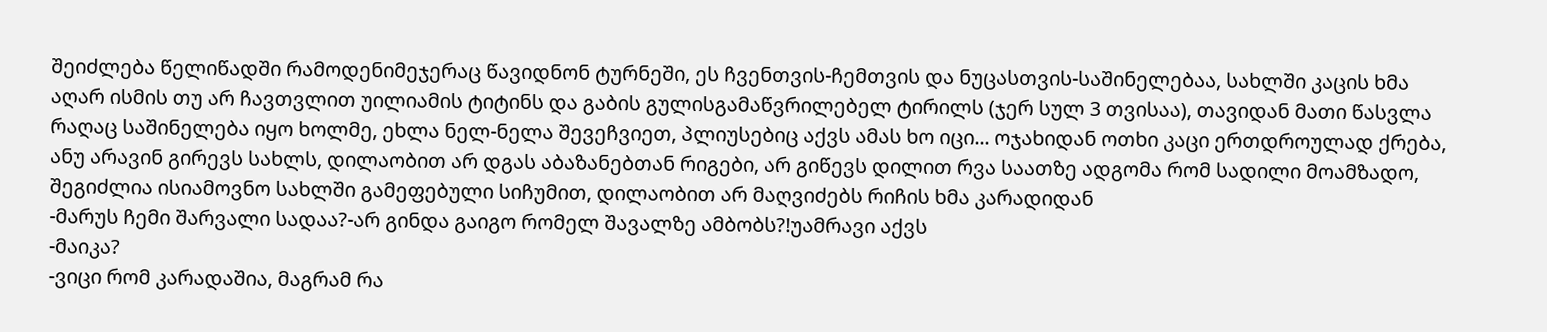შეიძლება წელიწადში რამოდენიმეჯერაც წავიდნონ ტურნეში, ეს ჩვენთვის-ჩემთვის და ნუცასთვის-საშინელებაა, სახლში კაცის ხმა აღარ ისმის თუ არ ჩავთვლით უილიამის ტიტინს და გაბის გულისგამაწვრილებელ ტირილს (ჯერ სულ 3 თვისაა), თავიდან მათი წასვლა რაღაც საშინელება იყო ხოლმე, ეხლა ნელ-ნელა შევეჩვიეთ, პლიუსებიც აქვს ამას ხო იცი... ოჯახიდან ოთხი კაცი ერთდროულად ქრება, ანუ არავინ გირევს სახლს, დილაობით არ დგას აბაზანებთან რიგები, არ გიწევს დილით რვა საათზე ადგომა რომ სადილი მოამზადო, შეგიძლია ისიამოვნო სახლში გამეფებული სიჩუმით, დილაობით არ მაღვიძებს რიჩის ხმა კარადიდან
-მარუს ჩემი შარვალი სადაა?-არ გინდა გაიგო რომელ შავალზე ამბობს?!უამრავი აქვს
-მაიკა?
-ვიცი რომ კარადაშია, მაგრამ რა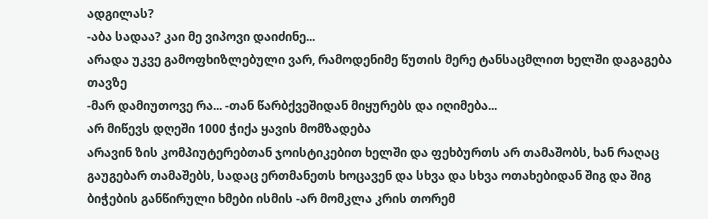ადგილას?
-აბა სადაა? კაი მე ვიპოვი დაიძინე...
არადა უკვე გამოფხიზლებული ვარ, რამოდენიმე წუთის მერე ტანსაცმლით ხელში დაგაგება თავზე
-მარ დამიუთოვე რა... -თან წარბქვეშიდან მიყურებს და იღიმება...
არ მიწევს დღეში 1000 ჭიქა ყავის მომზადება
არავინ ზის კომპიუტერებთან ჯოისტიკებით ხელში და ფეხბურთს არ თამაშობს, ხან რაღაც გაუგებარ თამაშებს, სადაც ერთმანეთს ხოცავენ და სხვა და სხვა ოთახებიდან შიგ და შიგ ბიჭების განწირული ხმები ისმის -არ მომკლა კრის თორემ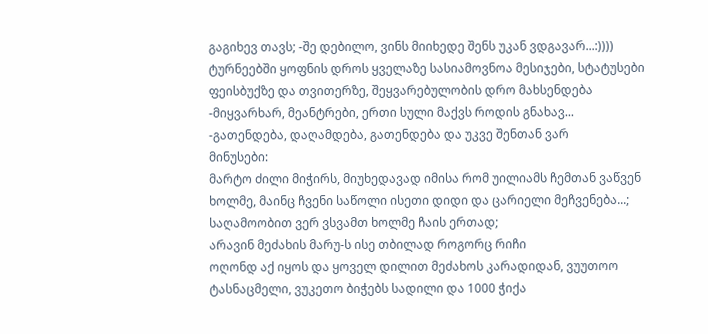გაგიხევ თავს; -შე დებილო, ვინს მიიხედე შენს უკან ვდგავარ...:))))
ტურნეებში ყოფნის დროს ყველაზე სასიამოვნოა მესიჯები, სტატუსები ფეისბუქზე და თვითერზე, შეყვარებულობის დრო მახსენდება
-მიყვარხარ, მეანტრები, ერთი სული მაქვს როდის გნახავ...
-გათენდება, დაღამდება, გათენდება და უკვე შენთან ვარ
მინუსები:
მარტო ძილი მიჭირს, მიუხედავად იმისა რომ უილიამს ჩემთან ვაწვენ ხოლმე, მაინც ჩვენი საწოლი ისეთი დიდი და ცარიელი მეჩვენება...;
საღამოობით ვერ ვსვამთ ხოლმე ჩაის ერთად;
არავინ მეძახის მარუ-ს ისე თბილად როგორც რიჩი
ოღონდ აქ იყოს და ყოველ დილით მეძახოს კარადიდან, ვუუთოო ტასნაცმელი, ვუკეთო ბიჭებს სადილი და 1000 ჭიქა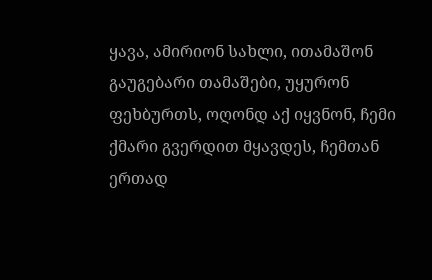ყავა, ამირიონ სახლი, ითამაშონ გაუგებარი თამაშები, უყურონ ფეხბურთს, ოღონდ აქ იყვნონ, ჩემი ქმარი გვერდით მყავდეს, ჩემთან ერთად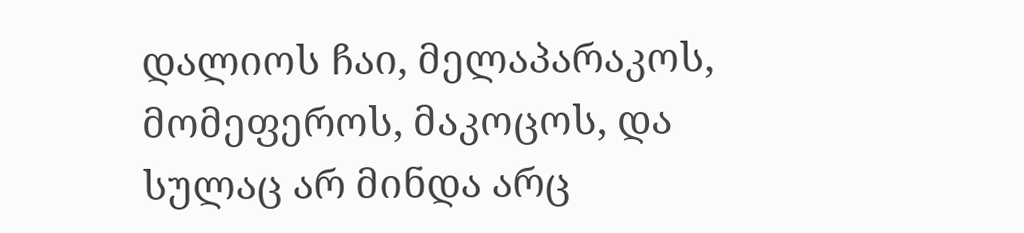დალიოს ჩაი, მელაპარაკოს, მომეფეროს, მაკოცოს, და სულაც არ მინდა არც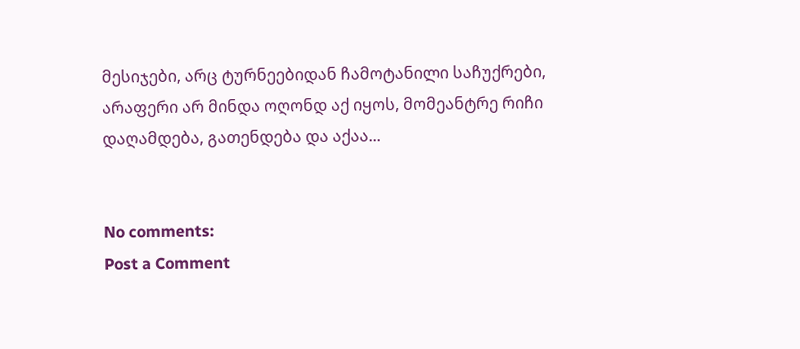მესიჯები, არც ტურნეებიდან ჩამოტანილი საჩუქრები, არაფერი არ მინდა ოღონდ აქ იყოს, მომეანტრე რიჩი
დაღამდება, გათენდება და აქაა...


No comments:
Post a Comment